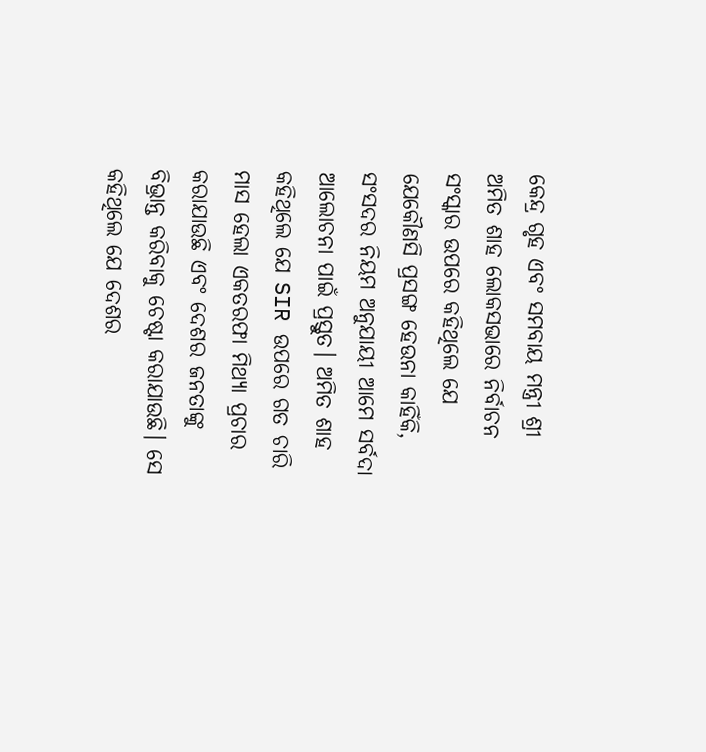କେନ୍ଦ୍ର ଗୃହ ଏବଂ ସମବାୟ ମନ୍ତ୍ରୀ ଶ୍ରୀ ଅମିତ ଶାହ ଲୋକସଭାରେ ନିର୍ବାଚନ ସଂସ୍କାର ଉପରେ କହିଥିଲେ ଯେ ଯେକୌଣସି ପ୍ରସଙ୍ଗ ହେଉନା କାହିଁକି, ସଂସଦର ନିୟମ ଅନୁଯାୟୀ ଆମେ ସର୍ବଦା ଆଲୋଚନା ପାଇଁ ପ୍ରସ୍ତୁତ। ଅମିତ ଶାହ କହିଥିଲେ ଯେ SIR ଉପରେ ଗତ ଚାରି ମାସ ହେଲା ଏକତରଫା ମିଥ୍ୟା ପ୍ରଚାର କରାଯାଉଛି ଏବଂ ଦେଶର ଜନତାଙ୍କୁ ବିଭ୍ରାନ୍ତ କରିବାକୁ ଚେଷ୍ଟା କରାଯାଉଛି। ସେ କହିଥିଲେ ଯେ ଦେଶର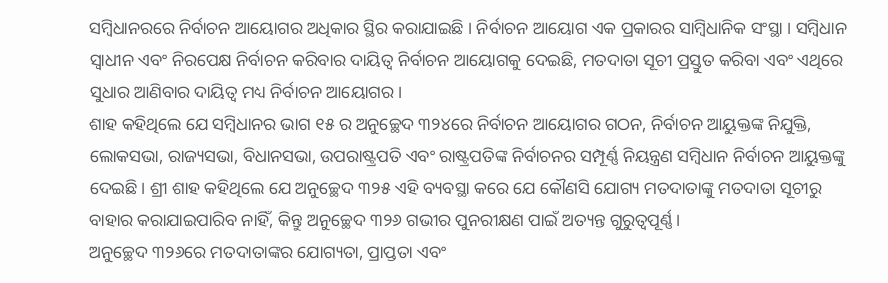ସମ୍ବିଧାନରରେ ନିର୍ବାଚନ ଆୟୋଗର ଅଧିକାର ସ୍ଥିର କରାଯାଇଛି । ନିର୍ବାଚନ ଆୟୋଗ ଏକ ପ୍ରକାରର ସାମ୍ବିଧାନିକ ସଂସ୍ଥା । ସମ୍ବିଧାନ ସ୍ୱାଧୀନ ଏବଂ ନିରପେକ୍ଷ ନିର୍ବାଚନ କରିବାର ଦାୟିତ୍ୱ ନିର୍ବାଚନ ଆୟୋଗକୁ ଦେଇଛି, ମତଦାତା ସୂଚୀ ପ୍ରସ୍ତୁତ କରିବା ଏବଂ ଏଥିରେ ସୁଧାର ଆଣିବାର ଦାୟିତ୍ୱ ମଧ୍ୟ ନିର୍ବାଚନ ଆୟୋଗର।
ଶାହ କହିଥିଲେ ଯେ ସମ୍ବିଧାନର ଭାଗ ୧୫ ର ଅନୁଚ୍ଛେଦ ୩୨୪ରେ ନିର୍ବାଚନ ଆୟୋଗର ଗଠନ, ନିର୍ବାଚନ ଆୟୁକ୍ତଙ୍କ ନିଯୁକ୍ତି, ଲୋକସଭା, ରାଜ୍ୟସଭା, ବିଧାନସଭା, ଉପରାଷ୍ଟ୍ରପତି ଏବଂ ରାଷ୍ଟ୍ରପତିଙ୍କ ନିର୍ବାଚନର ସମ୍ପୂର୍ଣ୍ଣ ନିୟନ୍ତ୍ରଣ ସମ୍ବିଧାନ ନିର୍ବାଚନ ଆୟୁକ୍ତଙ୍କୁ ଦେଇଛି। ଶ୍ରୀ ଶାହ କହିଥିଲେ ଯେ ଅନୁଚ୍ଛେଦ ୩୨୫ ଏହି ବ୍ୟବସ୍ଥା କରେ ଯେ କୌଣସି ଯୋଗ୍ୟ ମତଦାତାଙ୍କୁ ମତଦାତା ସୂଚୀରୁ ବାହାର କରାଯାଇପାରିବ ନାହିଁ, କିନ୍ତୁ ଅନୁଚ୍ଛେଦ ୩୨୬ ଗଭୀର ପୁନରୀକ୍ଷଣ ପାଇଁ ଅତ୍ୟନ୍ତ ଗୁରୁତ୍ୱପୂର୍ଣ୍ଣ।
ଅନୁଚ୍ଛେଦ ୩୨୬ରେ ମତଦାତାଙ୍କର ଯୋଗ୍ୟତା, ପ୍ରାପ୍ତତା ଏବଂ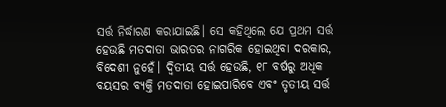ସର୍ତ୍ତ ନିର୍ଦ୍ଧାରଣ କରାଯାଇଛି। ସେ କହିଥିଲେ ଯେ ପ୍ରଥମ ସର୍ତ୍ତ ହେଉଛି ମତଦାତା ଭାରତର ନାଗରିକ ହୋଇଥିବା ଦରକାର, ବିଦେଶୀ ନୁହେଁ। ଦ୍ୱିତୀୟ ସର୍ତ୍ତ ହେଉଛି, ୧୮ ବର୍ଷରୁ ଅଧିକ ବୟସର ବ୍ୟକ୍ତି ମତଦାତା ହୋଇପାରିବେ ଏବଂ ତୃତୀୟ ସର୍ତ୍ତ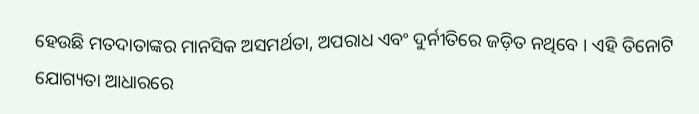ହେଉଛି ମତଦାତାଙ୍କର ମାନସିକ ଅସମର୍ଥତା, ଅପରାଧ ଏବଂ ଦୁର୍ନୀତିରେ ଜଡ଼ିତ ନଥିବେ । ଏହି ତିନୋଟି ଯୋଗ୍ୟତା ଆଧାରରେ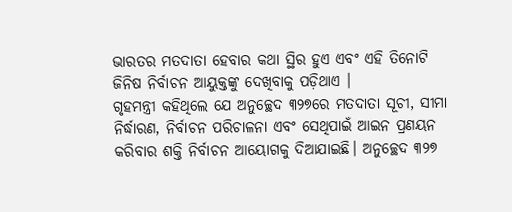ଭାରତର ମତଦାତା ହେବାର କଥା ସ୍ଥିର ହୁଏ ଏବଂ ଏହି ତିନୋଟି ଜିନିଷ ନିର୍ବାଚନ ଆୟୁକ୍ତଙ୍କୁ ଦେଖିବାକୁ ପଡ଼ିଥାଏ ।
ଗୃହମନ୍ତ୍ରୀ କହିଥିଲେ ଯେ ଅନୁଚ୍ଛେଦ ୩୨୭ରେ ମତଦାତା ସୂଚୀ, ସୀମା ନିର୍ଦ୍ଧାରଣ, ନିର୍ବାଚନ ପରିଚାଳନା ଏବଂ ସେଥିପାଇଁ ଆଇନ ପ୍ରଣୟନ କରିବାର ଶକ୍ତି ନିର୍ବାଚନ ଆୟୋଗକୁ ଦିଆଯାଇଛି। ଅନୁଚ୍ଛେଦ ୩୨୭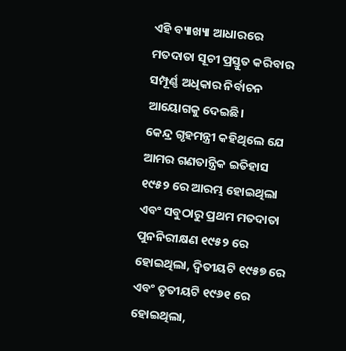ଏହି ବ୍ୟାଖ୍ୟା ଆଧାରରେ ମତଦାତା ସୂଚୀ ପ୍ରସ୍ତୁତ କରିବାର ସମ୍ପୂର୍ଣ୍ଣ ଅଧିକାର ନିର୍ବାଚନ ଆୟୋଗକୁ ଦେଇଛି।
କେନ୍ଦ୍ର ଗୃହମନ୍ତ୍ରୀ କହିଥିଲେ ଯେ ଆମର ଗଣତାନ୍ତ୍ରିକ ଇତିହାସ ୧୯୫୨ ରେ ଆରମ୍ଭ ହୋଇଥିଲା ଏବଂ ସବୁଠାରୁ ପ୍ରଥମ ମତଦାତା ପୁନନିରୀକ୍ଷଣ ୧୯୫୨ ରେ ହୋଇଥିଲା, ଦ୍ୱିତୀୟଟି ୧୯୫୭ ରେ ଏବଂ ତୃତୀୟଟି ୧୯୬୧ ରେ ହୋଇଥିଲା,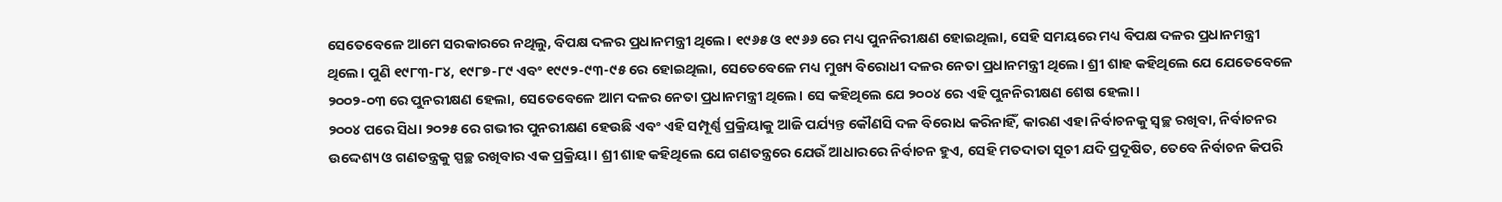ସେତେବେଳେ ଆମେ ସରକାରରେ ନଥିଲୁ, ବିପକ୍ଷ ଦଳର ପ୍ରଧାନମନ୍ତ୍ରୀ ଥିଲେ। ୧୯୬୫ ଓ ୧୯୬୬ ରେ ମଧ୍ୟ ପୁନନିରୀକ୍ଷଣ ହୋଇଥିଲା, ସେହି ସମୟରେ ମଧ୍ୟ ବିପକ୍ଷ ଦଳର ପ୍ରଧାନମନ୍ତ୍ରୀ ଥିଲେ। ପୁଣି ୧୯୮୩-୮୪, ୧୯୮୭-୮୯ ଏବଂ ୧୯୯୨-୯୩-୯୫ ରେ ହୋଇଥିଲା, ସେତେବେଳେ ମଧ୍ୟ ମୁଖ୍ୟ ବିରୋଧୀ ଦଳର ନେତା ପ୍ରଧାନମନ୍ତ୍ରୀ ଥିଲେ। ଶ୍ରୀ ଶାହ କହିଥିଲେ ଯେ ଯେତେବେଳେ ୨୦୦୨-୦୩ ରେ ପୁନରୀକ୍ଷଣ ହେଲା, ସେତେବେଳେ ଆମ ଦଳର ନେତା ପ୍ରଧାନମନ୍ତ୍ରୀ ଥିଲେ। ସେ କହିଥିଲେ ଯେ ୨୦୦୪ ରେ ଏହି ପୁନନିରୀକ୍ଷଣ ଶେଷ ହେଲା।
୨୦୦୪ ପରେ ସିଧା ୨୦୨୫ ରେ ଗଭୀର ପୁନରୀକ୍ଷଣ ହେଉଛି ଏବଂ ଏହି ସମ୍ପୂର୍ଣ୍ଣ ପ୍ରକ୍ରିୟାକୁ ଆଜି ପର୍ଯ୍ୟନ୍ତ କୌଣସି ଦଳ ବିରୋଧ କରିନାହିଁ, କାରଣ ଏହା ନିର୍ବାଚନକୁ ସ୍ବଚ୍ଛ ରଖିବା, ନିର୍ବାଚନର ଉଦ୍ଦେଶ୍ୟ ଓ ଗଣତନ୍ତ୍ରକୁ ସ୍ପଚ୍ଛ ରଖିବାର ଏକ ପ୍ରକ୍ରିୟା। ଶ୍ରୀ ଶାହ କହିଥିଲେ ଯେ ଗଣତନ୍ତ୍ରରେ ଯେଉଁ ଆଧାରରେ ନିର୍ବାଚନ ହୁଏ, ସେହି ମତଦାତା ସୂଚୀ ଯଦି ପ୍ରଦୂଷିତ, ତେବେ ନିର୍ବାଚନ କିପରି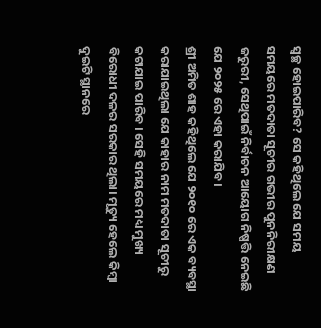ସ୍ୱଚ୍ଛ ହୋଇପାରିବ? ସେ କହିଥିଲେ ଯେ ସମୟ ସମୟରେ ମତଦାତା ସୂଚୀର ଗଭୀର ପୁନନିରୀକ୍ଷଣ ଜରୁରୀ, ସେଥିପାଇଁ ନିର୍ବାଚନ ଆୟୋଗ ନିଷ୍ପତ୍ତି ନେଇଛି ଯେ ୨୦୨୫ ରେ ଏହା କରାଯିବ।
ଶ୍ରୀ ଅମିତ ଶାହ କହିଥିଲେ ଯେ ୨୦୧୦ ରେ ଏକ ବ୍ୟବସ୍ଥା କରାଯାଇଥିଲା ଯେ କାହାର ନାମ ମତଦାତା ସୂଚୀରୁ କଟାଯାଇ ପାରିବ । ସେହି ସମୟରେ ମଧ୍ୟ ମୁଖ୍ୟ ବିରୋଧୀ ଦଳର ସରକାର ଥିଲା। ମୃତ୍ୟୁ ହେଲେ କିମ୍ବା ଦୁଇଟି ସ୍ଥାନରେ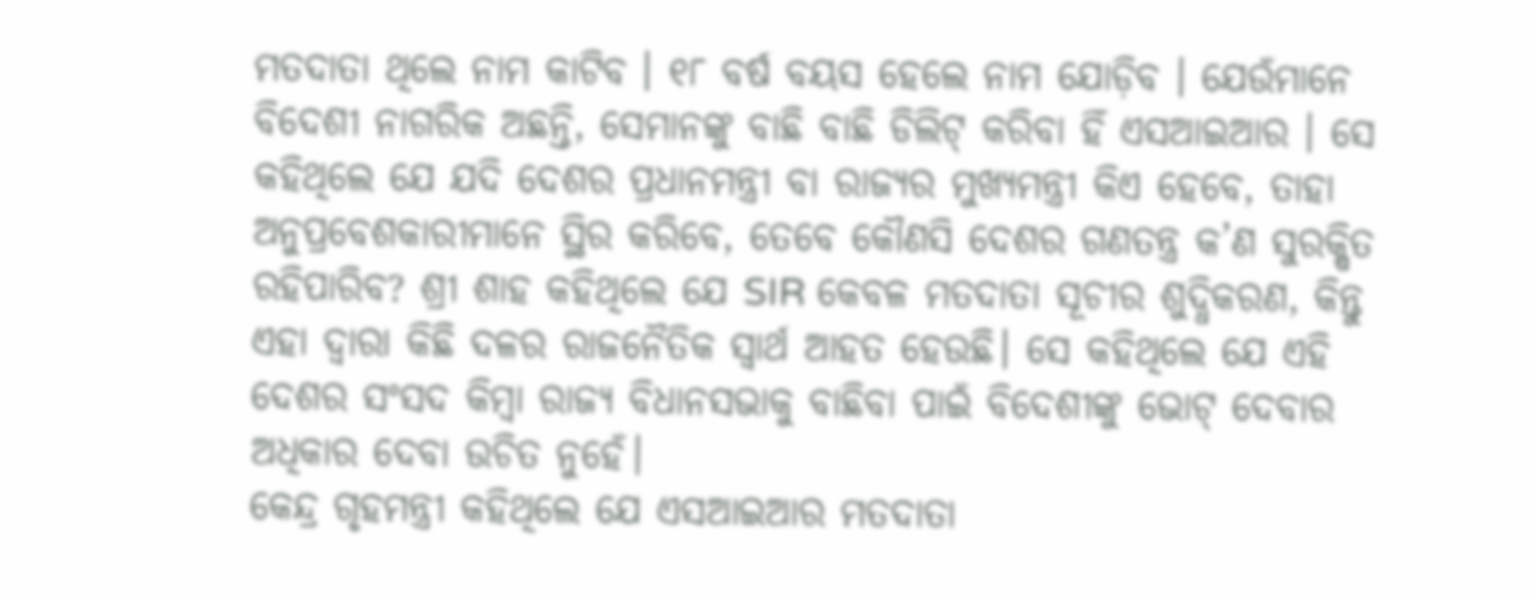ମତଦାତା ଥିଲେ ନାମ କାଟିବ । ୧୮ ବର୍ଷ ବୟସ ହେଲେ ନାମ ଯୋଡ଼ିବ । ଯେଉଁମାନେ ବିଦେଶୀ ନାଗରିକ ଅଛନ୍ତି, ସେମାନଙ୍କୁ ବାଛି ବାଛି ଡିଲିଟ୍ କରିବା ହିଁ ଏସଆଇଆର । ସେ କହିଥିଲେ ଯେ ଯଦି ଦେଶର ପ୍ରଧାନମନ୍ତ୍ରୀ ବା ରାଜ୍ୟର ମୁଖ୍ୟମନ୍ତ୍ରୀ କିଏ ହେବେ, ତାହା ଅନୁପ୍ରବେଶକାରୀମାନେ ସ୍ଥିର କରିବେ, ତେବେ କୌଣସି ଦେଶର ଗଣତନ୍ତ୍ର କ’ଣ ସୁରକ୍ଷିତ ରହିପାରିବ? ଶ୍ରୀ ଶାହ କହିଥିଲେ ଯେ SIR କେବଳ ମତଦାତା ସୂଚୀର ଶୁଦ୍ଧିକରଣ, କିନ୍ତୁ ଏହା ଦ୍ୱାରା କିଛି ଦଳର ରାଜନୈତିକ ସ୍ୱାର୍ଥ ଆହତ ହେଉଛି। ସେ କହିଥିଲେ ଯେ ଏହି ଦେଶର ସଂସଦ କିମ୍ବା ରାଜ୍ୟ ବିଧାନସଭାକୁ ବାଛିବା ପାଇଁ ବିଦେଶୀଙ୍କୁ ଭୋଟ୍ ଦେବାର ଅଧିକାର ଦେବା ଉଚିତ ନୁହେଁ।
କେନ୍ଦ୍ର ଗୃହମନ୍ତ୍ରୀ କହିଥିଲେ ଯେ ଏସଆଇଆର ମତଦାତା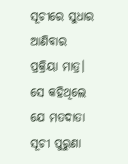ସୂଚୀରେ ସୁଧାର ଆଣିବାର ପ୍ରକ୍ରିୟା ମାତ୍ର। ସେ କହିଥିଲେ ଯେ ମତଦାତା ସୂଚୀ ପୁରୁଣା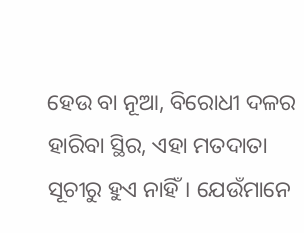ହେଉ ବା ନୂଆ, ବିରୋଧୀ ଦଳର ହାରିବା ସ୍ଥିର, ଏହା ମତଦାତା ସୂଚୀରୁ ହୁଏ ନାହିଁ। ଯେଉଁମାନେ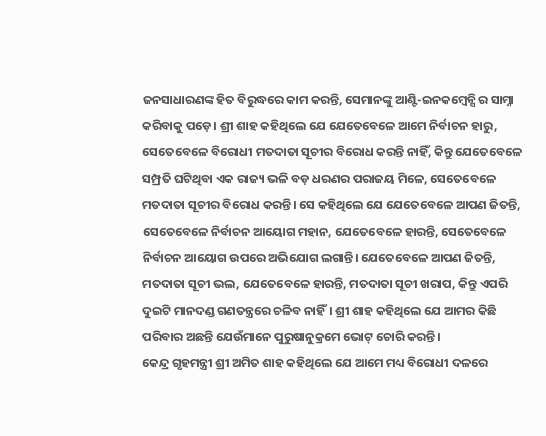ଜନସାଧାରଣଙ୍କ ହିତ ବିରୁଦ୍ଧରେ କାମ କରନ୍ତି, ସେମାନଙ୍କୁ ଆଣ୍ଟି-ଇନକମ୍ବେନ୍ସି ର ସାମ୍ନା କରିବାକୁ ପଡ଼େ। ଶ୍ରୀ ଶାହ କହିଥିଲେ ଯେ ଯେତେବେଳେ ଆମେ ନିର୍ବାଚନ ହାରୁ, ସେତେବେଳେ ବିରୋଧୀ ମତଦାତା ସୂଚୀର ବିରୋଧ କରନ୍ତି ନାହିଁ, କିନ୍ତୁ ଯେତେବେଳେ ସମ୍ପ୍ରତି ଘଟିଥିବା ଏକ ରାଜ୍ୟ ଭଳି ବଡ଼ ଧରଣର ପରାଜୟ ମିଳେ, ସେତେବେଳେ ମତଦାତା ସୂଚୀର ବିରୋଧ କରନ୍ତି। ସେ କହିଥିଲେ ଯେ ଯେତେବେଳେ ଆପଣ ଜିତନ୍ତି, ସେତେବେଳେ ନିର୍ବାଚନ ଆୟୋଗ ମହାନ, ଯେତେବେଳେ ହାରନ୍ତି, ସେତେବେଳେ ନିର୍ବାଚନ ଆୟୋଗ ଉପରେ ଅଭିଯୋଗ ଲଗାନ୍ତି। ଯେତେବେଳେ ଆପଣ ଜିତନ୍ତି, ମତଦାତା ସୂଚୀ ଭଲ, ଯେତେବେଳେ ହାରନ୍ତି, ମତଦାତା ସୂଚୀ ଖରାପ, କିନ୍ତୁ ଏପରି ଦୁଇଟି ମାନଦଣ୍ଡ ଗଣତନ୍ତ୍ରରେ ଚଳିବ ନାହିଁ। ଶ୍ରୀ ଶାହ କହିଥିଲେ ଯେ ଆମର କିଛି ପରିବାର ଅଛନ୍ତି ଯେଉଁମାନେ ପୁରୁଷାନୁକ୍ରମେ ଭୋଟ୍ ଚୋରି କରନ୍ତି।
କେନ୍ଦ୍ର ଗୃହମନ୍ତ୍ରୀ ଶ୍ରୀ ଅମିତ ଶାହ କହିଥିଲେ ଯେ ଆମେ ମଧ୍ୟ ବିରୋଧୀ ଦଳରେ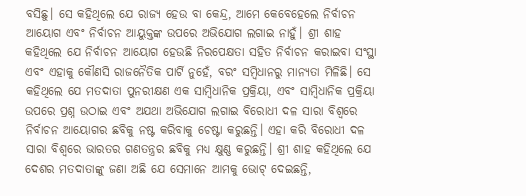ବସିଛୁ। ସେ କହିଥିଲେ ଯେ ରାଜ୍ୟ ହେଉ ବା କେନ୍ଦ୍ର, ଆମେ କେବେହେଲେ ନିର୍ବାଚନ ଆୟୋଗ ଏବଂ ନିର୍ବାଚନ ଆୟୁକ୍ତଙ୍କ ଉପରେ ଅଭିଯୋଗ ଲଗାଇ ନାହୁଁ। ଶ୍ରୀ ଶାହ କହିଥିଲେ ଯେ ନିର୍ବାଚନ ଆୟୋଗ ହେଉଛି ନିରପେକ୍ଷତା ସହିତ ନିର୍ବାଚନ କରାଇବା ସଂସ୍ଥା ଏବଂ ଏହାକୁ କୌଣସି ରାଜନୈତିକ ପାର୍ଟି ନୁହେଁ, ବରଂ ସମ୍ବିଧାନରୁ ମାନ୍ୟତା ମିଳିଛି। ସେ କହିଥିଲେ ଯେ ମତଦାତା ପୁନରୀକ୍ଷଣ ଏକ ସାମ୍ବିଧାନିକ ପ୍ରକ୍ରିୟା, ଏବଂ ସାମ୍ବିଧାନିକ ପ୍ରକ୍ରିୟା ଉପରେ ପ୍ରଶ୍ନ ଉଠାଇ ଏବଂ ଅଯଥା ଅଭିଯୋଗ ଲଗାଇ ବିରୋଧୀ ଦଳ ସାରା ବିଶ୍ୱରେ ନିର୍ବାଚନ ଆୟୋଗର ଛବିକୁ ନଷ୍ଟ କରିବାକୁ ଚେଷ୍ଟା କରୁଛନ୍ତି। ଏହା କରି ବିରୋଧୀ ଦଳ ସାରା ବିଶ୍ୱରେ ଭାରତର ଗଣତନ୍ତ୍ରର ଛବିକୁ ମଧ୍ୟ କ୍ଷୁଣ୍ଣ କରୁଛନ୍ତି। ଶ୍ରୀ ଶାହ କହିଥିଲେ ଯେ ଦେଶର ମତଦାତାଙ୍କୁ ଜଣା ଅଛି ଯେ ସେମାନେ ଆମକୁ ଭୋଟ୍ ଦେଇଛନ୍ତି,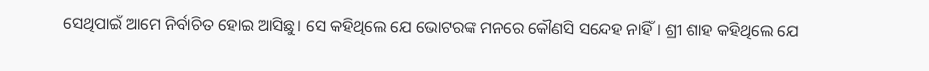ସେଥିପାଇଁ ଆମେ ନିର୍ବାଚିତ ହୋଇ ଆସିଛୁ। ସେ କହିଥିଲେ ଯେ ଭୋଟରଙ୍କ ମନରେ କୌଣସି ସନ୍ଦେହ ନାହିଁ। ଶ୍ରୀ ଶାହ କହିଥିଲେ ଯେ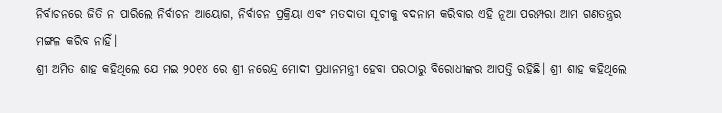ନିର୍ବାଚନରେ ଜିତି ନ ପାରିଲେ ନିର୍ବାଚନ ଆୟୋଗ, ନିର୍ବାଚନ ପ୍ରକ୍ରିୟା ଏବଂ ମତଦାତା ସୂଚୀକୁ ବଦନାମ କରିବାର ଏହି ନୂଆ ପରମ୍ପରା ଆମ ଗଣତନ୍ତ୍ରର ମଙ୍ଗଳ କରିବ ନାହିଁ।
ଶ୍ରୀ ଅମିତ ଶାହ କହିଥିଲେ ଯେ ମଇ ୨୦୧୪ ରେ ଶ୍ରୀ ନରେନ୍ଦ୍ର ମୋଦୀ ପ୍ରଧାନମନ୍ତ୍ରୀ ହେବା ପରଠାରୁ ବିରୋଧୀଙ୍କର ଆପତ୍ତି ରହିଛି। ଶ୍ରୀ ଶାହ କହିଥିଲେ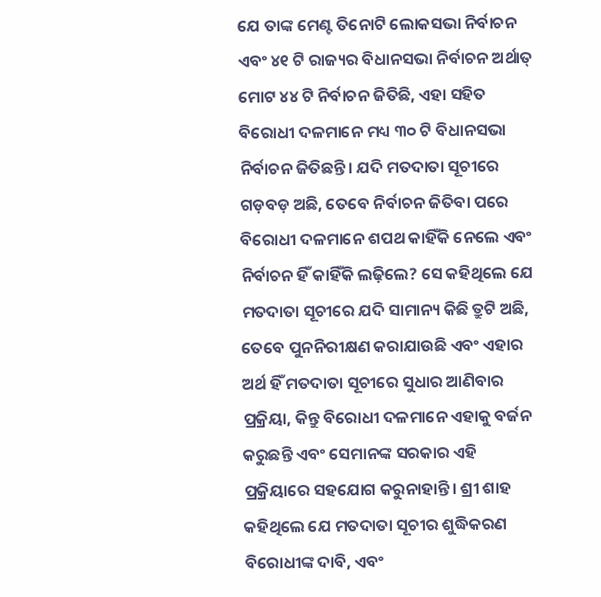ଯେ ତାଙ୍କ ମେଣ୍ଟ ତିନୋଟି ଲୋକସଭା ନିର୍ବାଚନ ଏବଂ ୪୧ ଟି ରାଜ୍ୟର ବିଧାନସଭା ନିର୍ବାଚନ ଅର୍ଥାତ୍ ମୋଟ ୪୪ ଟି ନିର୍ବାଚନ ଜିତିଛି, ଏହା ସହିତ ବିରୋଧୀ ଦଳମାନେ ମଧ୍ୟ ୩୦ ଟି ବିଧାନସଭା ନିର୍ବାଚନ ଜିତିଛନ୍ତି। ଯଦି ମତଦାତା ସୂଚୀରେ ଗଡ଼ବଡ଼ ଅଛି, ତେବେ ନିର୍ବାଚନ ଜିତିବା ପରେ ବିରୋଧୀ ଦଳମାନେ ଶପଥ କାହିଁକି ନେଲେ ଏବଂ ନିର୍ବାଚନ ହିଁ କାହିଁକି ଲଢ଼ିଲେ? ସେ କହିଥିଲେ ଯେ ମତଦାତା ସୂଚୀରେ ଯଦି ସାମାନ୍ୟ କିଛି ତ୍ରୁଟି ଅଛି, ତେବେ ପୁନନିରୀକ୍ଷଣ କରାଯାଉଛି ଏବଂ ଏହାର ଅର୍ଥ ହିଁ ମତଦାତା ସୂଚୀରେ ସୁଧାର ଆଣିବାର ପ୍ରକ୍ରିୟା, କିନ୍ତୁ ବିରୋଧୀ ଦଳମାନେ ଏହାକୁ ବର୍ଜନ କରୁଛନ୍ତି ଏବଂ ସେମାନଙ୍କ ସରକାର ଏହି ପ୍ରକ୍ରିୟାରେ ସହଯୋଗ କରୁନାହାନ୍ତି। ଶ୍ରୀ ଶାହ କହିଥିଲେ ଯେ ମତଦାତା ସୂଚୀର ଶୁଦ୍ଧିକରଣ ବିରୋଧୀଙ୍କ ଦାବି, ଏବଂ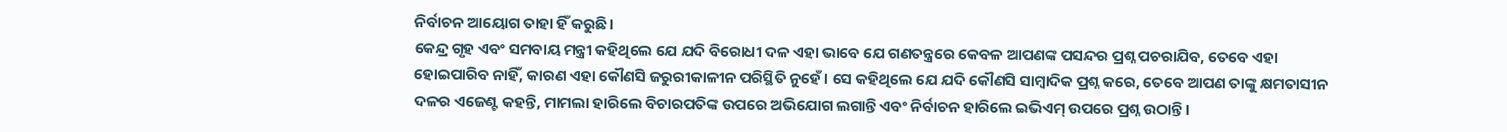ନିର୍ବାଚନ ଆୟୋଗ ତାହା ହିଁ କରୁଛି।
କେନ୍ଦ୍ର ଗୃହ ଏବଂ ସମବାୟ ମନ୍ତ୍ରୀ କହିଥିଲେ ଯେ ଯଦି ବିରୋଧୀ ଦଳ ଏହା ଭାବେ ଯେ ଗଣତନ୍ତ୍ରରେ କେବଳ ଆପଣଙ୍କ ପସନ୍ଦର ପ୍ରଶ୍ନ ପଚରାଯିବ, ତେବେ ଏହା ହୋଇପାରିବ ନାହିଁ, କାରଣ ଏହା କୌଣସି ଜରୁରୀକାଳୀନ ପରିସ୍ଥିତି ନୁହେଁ। ସେ କହିଥିଲେ ଯେ ଯଦି କୌଣସି ସାମ୍ବାଦିକ ପ୍ରଶ୍ନ କରେ, ତେବେ ଆପଣ ତାଙ୍କୁ କ୍ଷମତାସୀନ ଦଳର ଏଜେଣ୍ଟ କହନ୍ତି, ମାମଲା ହାରିଲେ ବିଚାରପତିଙ୍କ ଉପରେ ଅଭିଯୋଗ ଲଗାନ୍ତି ଏବଂ ନିର୍ବାଚନ ହାରିଲେ ଇଭିଏମ୍ ଉପରେ ପ୍ରଶ୍ନ ଉଠାନ୍ତି।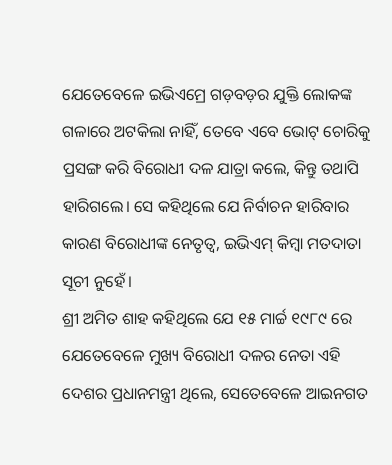ଯେତେବେଳେ ଇଭିଏମ୍ରେ ଗଡ଼ବଡ଼ର ଯୁକ୍ତି ଲୋକଙ୍କ ଗଳାରେ ଅଟକିଲା ନାହିଁ, ତେବେ ଏବେ ଭୋଟ୍ ଚୋରିକୁ ପ୍ରସଙ୍ଗ କରି ବିରୋଧୀ ଦଳ ଯାତ୍ରା କଲେ, କିନ୍ତୁ ତଥାପି ହାରିଗଲେ। ସେ କହିଥିଲେ ଯେ ନିର୍ବାଚନ ହାରିବାର କାରଣ ବିରୋଧୀଙ୍କ ନେତୃତ୍ୱ, ଇଭିଏମ୍ କିମ୍ବା ମତଦାତା ସୂଚୀ ନୁହେଁ।
ଶ୍ରୀ ଅମିତ ଶାହ କହିଥିଲେ ଯେ ୧୫ ମାର୍ଚ୍ଚ ୧୯୮୯ ରେ ଯେତେବେଳେ ମୁଖ୍ୟ ବିରୋଧୀ ଦଳର ନେତା ଏହି ଦେଶର ପ୍ରଧାନମନ୍ତ୍ରୀ ଥିଲେ, ସେତେବେଳେ ଆଇନଗତ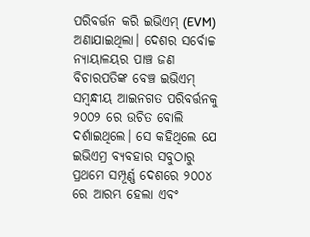ପରିବର୍ତ୍ତନ କରି ଇଭିଏମ୍ (EVM) ଅଣାଯାଇଥିଲା। ଦେଶର ସର୍ବୋଚ୍ଚ ନ୍ୟାୟାଳୟର ପାଞ୍ଚ ଜଣ ବିଚାରପତିଙ୍କ ବେଞ୍ଚ ଇଭିଏମ୍ ସମ୍ବନ୍ଧୀୟ ଆଇନଗତ ପରିବର୍ତ୍ତନକୁ ୨୦୦୨ ରେ ଉଚିତ ବୋଲି ଦର୍ଶାଇଥିଲେ। ସେ କହିଥିଲେ ଯେ ଇଭିଏମ୍ର ବ୍ୟବହାର ସବୁଠାରୁ ପ୍ରଥମେ ସମ୍ପୂର୍ଣ୍ଣ ଦେଶରେ ୨୦୦୪ ରେ ଆରମ୍ଭ ହେଲା ଏବଂ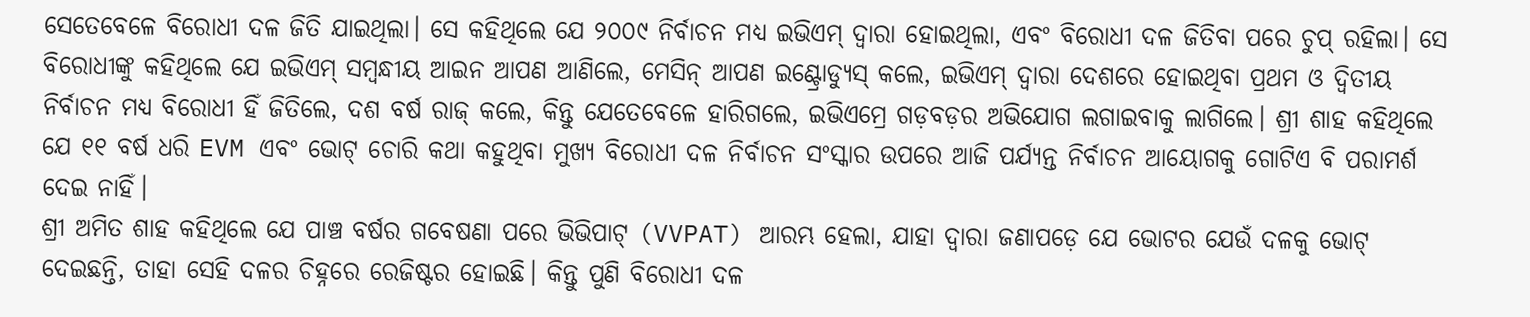ସେତେବେଳେ ବିରୋଧୀ ଦଳ ଜିତି ଯାଇଥିଲା। ସେ କହିଥିଲେ ଯେ ୨୦୦୯ ନିର୍ବାଚନ ମଧ୍ୟ ଇଭିଏମ୍ ଦ୍ୱାରା ହୋଇଥିଲା, ଏବଂ ବିରୋଧୀ ଦଳ ଜିତିବା ପରେ ଚୁପ୍ ରହିଲା। ସେ ବିରୋଧୀଙ୍କୁ କହିଥିଲେ ଯେ ଇଭିଏମ୍ ସମ୍ବନ୍ଧୀୟ ଆଇନ ଆପଣ ଆଣିଲେ, ମେସିନ୍ ଆପଣ ଇଣ୍ଟ୍ରୋଡ୍ୟୁସ୍ କଲେ, ଇଭିଏମ୍ ଦ୍ୱାରା ଦେଶରେ ହୋଇଥିବା ପ୍ରଥମ ଓ ଦ୍ୱିତୀୟ ନିର୍ବାଚନ ମଧ୍ୟ ବିରୋଧୀ ହିଁ ଜିତିଲେ, ଦଶ ବର୍ଷ ରାଜ୍ କଲେ, କିନ୍ତୁ ଯେତେବେଳେ ହାରିଗଲେ, ଇଭିଏମ୍ରେ ଗଡ଼ବଡ଼ର ଅଭିଯୋଗ ଲଗାଇବାକୁ ଲାଗିଲେ। ଶ୍ରୀ ଶାହ କହିଥିଲେ ଯେ ୧୧ ବର୍ଷ ଧରି EVM ଏବଂ ଭୋଟ୍ ଚୋରି କଥା କହୁଥିବା ମୁଖ୍ୟ ବିରୋଧୀ ଦଳ ନିର୍ବାଚନ ସଂସ୍କାର ଉପରେ ଆଜି ପର୍ଯ୍ୟନ୍ତ ନିର୍ବାଚନ ଆୟୋଗକୁ ଗୋଟିଏ ବି ପରାମର୍ଶ ଦେଇ ନାହିଁ।
ଶ୍ରୀ ଅମିତ ଶାହ କହିଥିଲେ ଯେ ପାଞ୍ଚ ବର୍ଷର ଗବେଷଣା ପରେ ଭିଭିପାଟ୍ (VVPAT) ଆରମ୍ଭ ହେଲା, ଯାହା ଦ୍ୱାରା ଜଣାପଡ଼େ ଯେ ଭୋଟର ଯେଉଁ ଦଳକୁ ଭୋଟ୍ ଦେଇଛନ୍ତି, ତାହା ସେହି ଦଳର ଚିହ୍ନରେ ରେଜିଷ୍ଟର ହୋଇଛି। କିନ୍ତୁ ପୁଣି ବିରୋଧୀ ଦଳ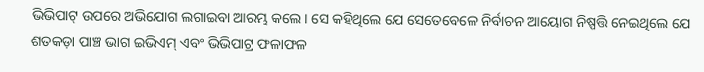ଭିଭିପାଟ୍ ଉପରେ ଅଭିଯୋଗ ଲଗାଇବା ଆରମ୍ଭ କଲେ। ସେ କହିଥିଲେ ଯେ ସେତେବେଳେ ନିର୍ବାଚନ ଆୟୋଗ ନିଷ୍ପତ୍ତି ନେଇଥିଲେ ଯେ ଶତକଡ଼ା ପାଞ୍ଚ ଭାଗ ଇଭିଏମ୍ ଏବଂ ଭିଭିପାଟ୍ର ଫଳାଫଳ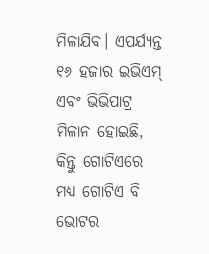ମିଳାଯିବ। ଏପର୍ଯ୍ୟନ୍ତ ୧୬ ହଜାର ଇଭିଏମ୍ ଏବଂ ଭିଭିପାଟ୍ର ମିଳାନ ହୋଇଛି, କିନ୍ତୁ ଗୋଟିଏରେ ମଧ୍ୟ ଗୋଟିଏ ବି ଭୋଟର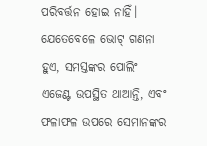ପରିବର୍ତ୍ତନ ହୋଇ ନାହିଁ। ଯେତେବେଳେ ଭୋଟ୍ ଗଣନା ହୁଏ, ସମସ୍ତଙ୍କର ପୋଲିଂ ଏଜେଣ୍ଟ ଉପସ୍ଥିତ ଥାଆନ୍ତି, ଏବଂ ଫଳାଫଳ ଉପରେ ସେମାନଙ୍କର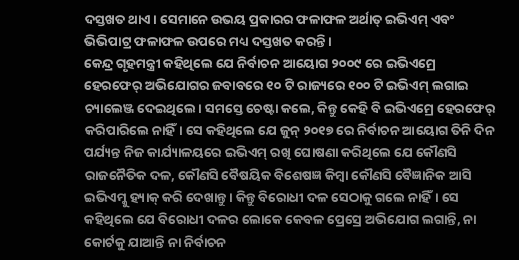ଦସ୍ତଖତ ଥାଏ। ସେମାନେ ଉଭୟ ପ୍ରକାରର ଫଳାଫଳ ଅର୍ଥାତ୍ ଇଭିଏମ୍ ଏବଂ ଭିଭିପାଟ୍ର ଫଳାଫଳ ଉପରେ ମଧ୍ୟ ଦସ୍ତଖତ କରନ୍ତି।
କେନ୍ଦ୍ର ଗୃହମନ୍ତ୍ରୀ କହିଥିଲେ ଯେ ନିର୍ବାଚନ ଆୟୋଗ ୨୦୦୯ ରେ ଇଭିଏମ୍ରେ ହେରଫେର୍ ଅଭିଯୋଗର ଜବାବରେ ୧୦ ଟି ରାଜ୍ୟରେ ୧୦୦ ଟି ଇଭିଏମ୍ ଲଗାଇ ଚ୍ୟାଲେଞ୍ଜ ଦେଇଥିଲେ। ସମସ୍ତେ ଚେଷ୍ଟା କଲେ, କିନ୍ତୁ କେହି ବି ଇଭିଏମ୍ରେ ହେରଫେର୍ କରିପାରିଲେ ନାହିଁ। ସେ କହିଥିଲେ ଯେ ଜୁନ୍ ୨୦୧୭ ରେ ନିର୍ବାଚନ ଆୟୋଗ ତିନି ଦିନ ପର୍ଯ୍ୟନ୍ତ ନିଜ କାର୍ଯ୍ୟାଳୟରେ ଇଭିଏମ୍ ରଖି ଘୋଷଣା କରିଥିଲେ ଯେ କୌଣସି ରାଜନୈତିକ ଦଳ, କୌଣସି ବୈଷୟିକ ବିଶେଷଜ୍ଞ କିମ୍ବା କୌଣସି ବୈଜ୍ଞାନିକ ଆସି ଇଭିଏମ୍କୁ ହ୍ୟାକ୍ କରି ଦେଖାନ୍ତୁ। କିନ୍ତୁ ବିରୋଧୀ ଦଳ ସେଠାକୁ ଗଲେ ନାହିଁ। ସେ କହିଥିଲେ ଯେ ବିରୋଧୀ ଦଳର ଲୋକେ କେବଳ ପ୍ରେସ୍ରେ ଅଭିଯୋଗ ଲଗାନ୍ତି, ନା କୋର୍ଟକୁ ଯାଆନ୍ତି ନା ନିର୍ବାଚନ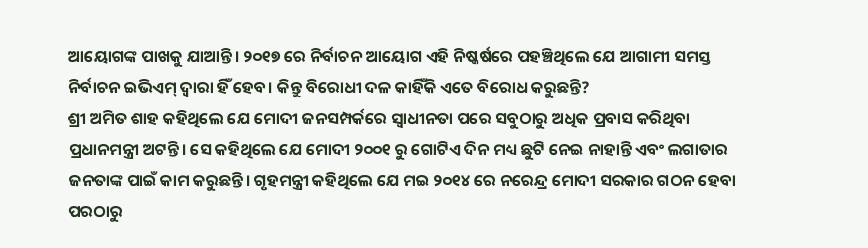ଆୟୋଗଙ୍କ ପାଖକୁ ଯାଆନ୍ତି। ୨୦୧୭ ରେ ନିର୍ବାଚନ ଆୟୋଗ ଏହି ନିଷ୍କର୍ଷରେ ପହଞ୍ଚିଥିଲେ ଯେ ଆଗାମୀ ସମସ୍ତ ନିର୍ବାଚନ ଇଭିଏମ୍ ଦ୍ୱାରା ହିଁ ହେବ। କିନ୍ତୁ ବିରୋଧୀ ଦଳ କାହିଁକି ଏତେ ବିରୋଧ କରୁଛନ୍ତି?
ଶ୍ରୀ ଅମିତ ଶାହ କହିଥିଲେ ଯେ ମୋଦୀ ଜନସମ୍ପର୍କରେ ସ୍ୱାଧୀନତା ପରେ ସବୁଠାରୁ ଅଧିକ ପ୍ରବାସ କରିଥିବା ପ୍ରଧାନମନ୍ତ୍ରୀ ଅଟନ୍ତି। ସେ କହିଥିଲେ ଯେ ମୋଦୀ ୨୦୦୧ ରୁ ଗୋଟିଏ ଦିନ ମଧ୍ୟ ଛୁଟି ନେଇ ନାହାନ୍ତି ଏବଂ ଲଗାତାର ଜନତାଙ୍କ ପାଇଁ କାମ କରୁଛନ୍ତି। ଗୃହମନ୍ତ୍ରୀ କହିଥିଲେ ଯେ ମଇ ୨୦୧୪ ରେ ନରେନ୍ଦ୍ର ମୋଦୀ ସରକାର ଗଠନ ହେବା ପରଠାରୁ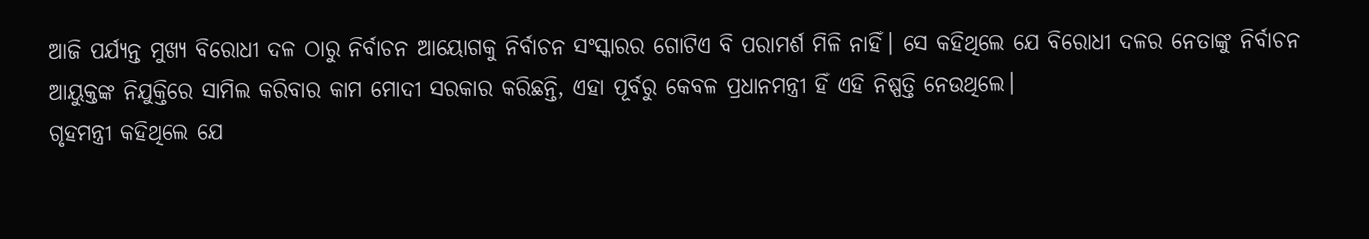ଆଜି ପର୍ଯ୍ୟନ୍ତ ମୁଖ୍ୟ ବିରୋଧୀ ଦଳ ଠାରୁ ନିର୍ବାଚନ ଆୟୋଗକୁ ନିର୍ବାଚନ ସଂସ୍କାରର ଗୋଟିଏ ବି ପରାମର୍ଶ ମିଳି ନାହିଁ। ସେ କହିଥିଲେ ଯେ ବିରୋଧୀ ଦଳର ନେତାଙ୍କୁ ନିର୍ବାଚନ ଆୟୁକ୍ତଙ୍କ ନିଯୁକ୍ତିରେ ସାମିଲ କରିବାର କାମ ମୋଦୀ ସରକାର କରିଛନ୍ତି, ଏହା ପୂର୍ବରୁ କେବଳ ପ୍ରଧାନମନ୍ତ୍ରୀ ହିଁ ଏହି ନିଷ୍ପତ୍ତି ନେଉଥିଲେ।
ଗୃହମନ୍ତ୍ରୀ କହିଥିଲେ ଯେ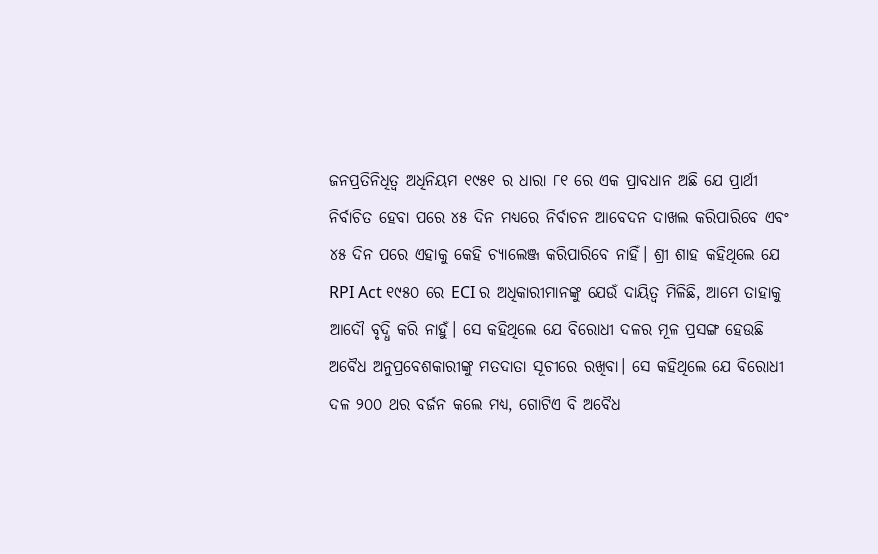ଜନପ୍ରତିନିଧିତ୍ୱ ଅଧିନିୟମ ୧୯୫୧ ର ଧାରା ୮୧ ରେ ଏକ ପ୍ରାବଧାନ ଅଛି ଯେ ପ୍ରାର୍ଥୀ ନିର୍ବାଚିତ ହେବା ପରେ ୪୫ ଦିନ ମଧ୍ୟରେ ନିର୍ବାଚନ ଆବେଦନ ଦାଖଲ କରିପାରିବେ ଏବଂ ୪୫ ଦିନ ପରେ ଏହାକୁ କେହି ଚ୍ୟାଲେଞ୍ଜ କରିପାରିବେ ନାହିଁ। ଶ୍ରୀ ଶାହ କହିଥିଲେ ଯେ RPI Act ୧୯୫୦ ରେ ECI ର ଅଧିକାରୀମାନଙ୍କୁ ଯେଉଁ ଦାୟିତ୍ବ ମିଳିଛି, ଆମେ ତାହାକୁ ଆଦୌ ବୃଦ୍ଧି କରି ନାହୁଁ। ସେ କହିଥିଲେ ଯେ ବିରୋଧୀ ଦଳର ମୂଳ ପ୍ରସଙ୍ଗ ହେଉଛି ଅବୈଧ ଅନୁପ୍ରବେଶକାରୀଙ୍କୁ ମତଦାତା ସୂଚୀରେ ରଖିବା। ସେ କହିଥିଲେ ଯେ ବିରୋଧୀ ଦଳ ୨୦୦ ଥର ବର୍ଜନ କଲେ ମଧ୍ୟ, ଗୋଟିଏ ବି ଅବୈଧ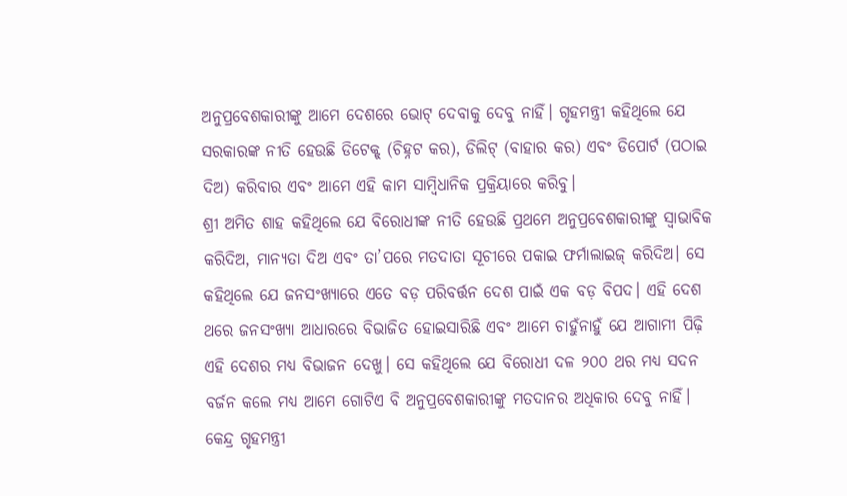ଅନୁପ୍ରବେଶକାରୀଙ୍କୁ ଆମେ ଦେଶରେ ଭୋଟ୍ ଦେବାକୁ ଦେବୁ ନାହିଁ। ଗୃହମନ୍ତ୍ରୀ କହିଥିଲେ ଯେ ସରକାରଙ୍କ ନୀତି ହେଉଛି ଡିଟେକ୍ଟ୍ (ଚିହ୍ନଟ କର), ଡିଲିଟ୍ (ବାହାର କର) ଏବଂ ଡିପୋର୍ଟ (ପଠାଇ ଦିଅ) କରିବାର ଏବଂ ଆମେ ଏହି କାମ ସାମ୍ବିଧାନିକ ପ୍ରକ୍ରିୟାରେ କରିବୁ।
ଶ୍ରୀ ଅମିତ ଶାହ କହିଥିଲେ ଯେ ବିରୋଧୀଙ୍କ ନୀତି ହେଉଛି ପ୍ରଥମେ ଅନୁପ୍ରବେଶକାରୀଙ୍କୁ ସ୍ୱାଭାବିକ କରିଦିଅ, ମାନ୍ୟତା ଦିଅ ଏବଂ ତା’ପରେ ମତଦାତା ସୂଚୀରେ ପକାଇ ଫର୍ମାଲାଇଜ୍ କରିଦିଅ। ସେ କହିଥିଲେ ଯେ ଜନସଂଖ୍ୟାରେ ଏତେ ବଡ଼ ପରିବର୍ତ୍ତନ ଦେଶ ପାଇଁ ଏକ ବଡ଼ ବିପଦ। ଏହି ଦେଶ ଥରେ ଜନସଂଖ୍ୟା ଆଧାରରେ ବିଭାଜିତ ହୋଇସାରିଛି ଏବଂ ଆମେ ଚାହୁଁନାହୁଁ ଯେ ଆଗାମୀ ପିଢ଼ି ଏହି ଦେଶର ମଧ୍ୟ ବିଭାଜନ ଦେଖୁ। ସେ କହିଥିଲେ ଯେ ବିରୋଧୀ ଦଳ ୨୦୦ ଥର ମଧ୍ୟ ସଦନ ବର୍ଜନ କଲେ ମଧ୍ୟ ଆମେ ଗୋଟିଏ ବି ଅନୁପ୍ରବେଶକାରୀଙ୍କୁ ମତଦାନର ଅଧିକାର ଦେବୁ ନାହିଁ।
କେନ୍ଦ୍ର ଗୃହମନ୍ତ୍ରୀ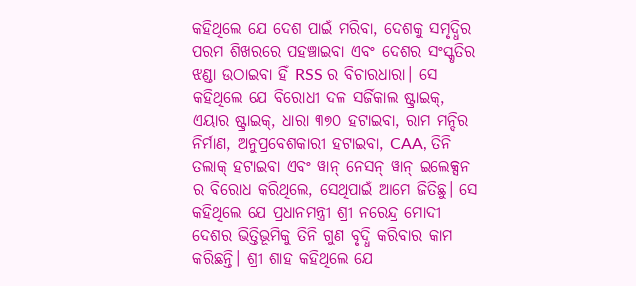କହିଥିଲେ ଯେ ଦେଶ ପାଇଁ ମରିବା, ଦେଶକୁ ସମୃଦ୍ଧିର ପରମ ଶିଖରରେ ପହଞ୍ଚାଇବା ଏବଂ ଦେଶର ସଂସ୍କୃତିର ଝଣ୍ଡା ଉଠାଇବା ହିଁ RSS ର ବିଚାରଧାରା। ସେ କହିଥିଲେ ଯେ ବିରୋଧୀ ଦଳ ସର୍ଜିକାଲ ଷ୍ଟ୍ରାଇକ୍, ଏୟାର ଷ୍ଟ୍ରାଇକ୍, ଧାରା ୩୭୦ ହଟାଇବା, ରାମ ମନ୍ଦିର ନିର୍ମାଣ, ଅନୁପ୍ରବେଶକାରୀ ହଟାଇବା, CAA, ତିନି ତଲାକ୍ ହଟାଇବା ଏବଂ ୱାନ୍ ନେସନ୍ ୱାନ୍ ଇଲେକ୍ସନ ର ବିରୋଧ କରିଥିଲେ, ସେଥିପାଇଁ ଆମେ ଜିତିଛୁ। ସେ କହିଥିଲେ ଯେ ପ୍ରଧାନମନ୍ତ୍ରୀ ଶ୍ରୀ ନରେନ୍ଦ୍ର ମୋଦୀ ଦେଶର ଭିତ୍ତିଭୂମିକୁ ତିନି ଗୁଣ ବୃଦ୍ଧି କରିବାର କାମ କରିଛନ୍ତି। ଶ୍ରୀ ଶାହ କହିଥିଲେ ଯେ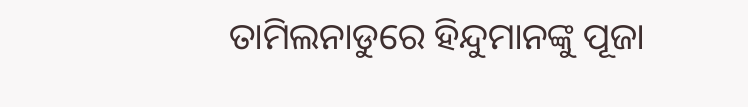ତାମିଲନାଡୁରେ ହିନ୍ଦୁମାନଙ୍କୁ ପୂଜା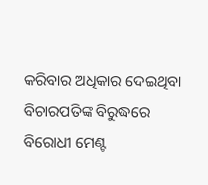କରିବାର ଅଧିକାର ଦେଇଥିବା ବିଚାରପତିଙ୍କ ବିରୁଦ୍ଧରେ ବିରୋଧୀ ମେଣ୍ଟ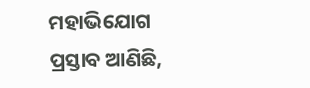ମହାଭିଯୋଗ ପ୍ରସ୍ତାବ ଆଣିଛି,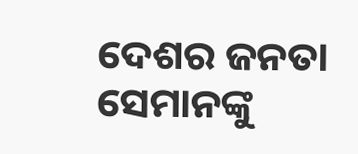ଦେଶର ଜନତା ସେମାନଙ୍କୁ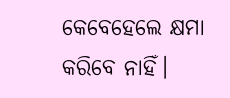କେବେହେଲେ କ୍ଷମା କରିବେ ନାହିଁ।